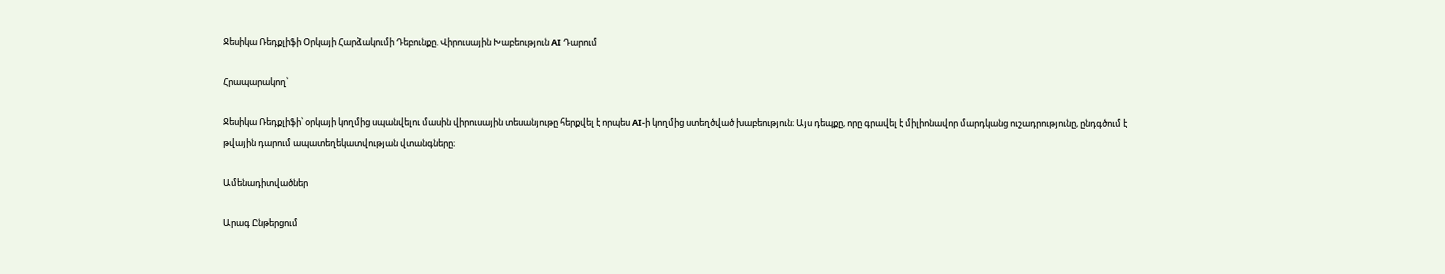Ջեսիկա Ռեդքլիֆի Օրկայի Հարձակումի Դեբունքը. Վիրուսային Խաբեություն AI Դարում

Հրապարակող՝

Ջեսիկա Ռեդքլիֆի՝ օրկայի կողմից սպանվելու մասին վիրուսային տեսանյութը հերքվել է որպես AI-ի կողմից ստեղծված խաբեություն։ Այս դեպքը, որը գրավել է միլիոնավոր մարդկանց ուշադրությունը, ընդգծում է թվային դարում ապատեղեկատվության վտանգները։

Ամենադիտվածներ

Արագ Ընթերցում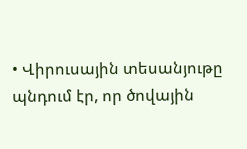• Վիրուսային տեսանյութը պնդում էր, որ ծովային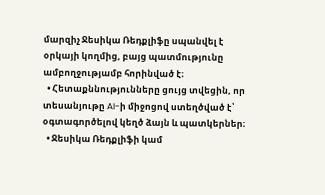մարզիչ Ջեսիկա Ռեդքլիֆը սպանվել է օրկայի կողմից, բայց պատմությունը ամբողջությամբ հորինված է։
  • Հետաքննությունները ցույց տվեցին, որ տեսանյութը AI-ի միջոցով ստեղծված է՝ օգտագործելով կեղծ ձայն և պատկերներ։
  • Ջեսիկա Ռեդքլիֆի կամ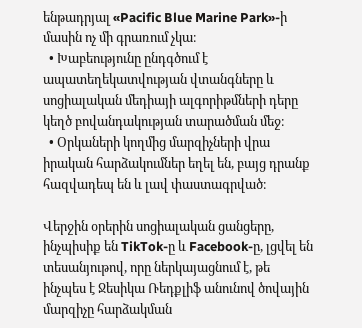ենթադրյալ «Pacific Blue Marine Park»-ի մասին ոչ մի գրառում չկա։
  • Խաբեությունը ընդգծում է ապատեղեկատվության վտանգները և սոցիալական մեդիայի ալգորիթմների դերը կեղծ բովանդակության տարածման մեջ։
  • Օրկաների կողմից մարզիչների վրա իրական հարձակումներ եղել են, բայց դրանք հազվադեպ են և լավ փաստագրված։

Վերջին օրերին սոցիալական ցանցերը, ինչպիսիք են TikTok-ը և Facebook-ը, լցվել են տեսանյութով, որը ներկայացնում է, թե ինչպես է Ջեսիկա Ռեդքլիֆ անունով ծովային մարզիչը հարձակման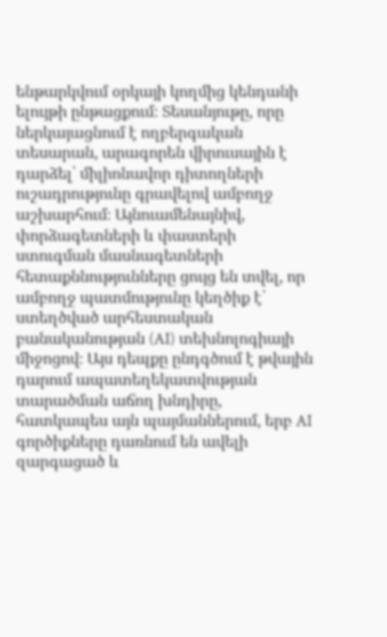ենթարկվում օրկայի կողմից կենդանի ելույթի ընթացքում։ Տեսանյութը, որը ներկայացնում է ողբերգական տեսարան, արագորեն վիրուսային է դարձել՝ միլիոնավոր դիտողների ուշադրությունը գրավելով ամբողջ աշխարհում։ Այնուամենայնիվ, փորձագետների և փաստերի ստուգման մասնագետների հետաքննությունները ցույց են տվել, որ ամբողջ պատմությունը կեղծիք է՝ ստեղծված արհեստական բանականության (AI) տեխնոլոգիայի միջոցով։ Այս դեպքը ընդգծում է թվային դարում ապատեղեկատվության տարածման աճող խնդիրը, հատկապես այն պայմաններում, երբ AI գործիքները դառնում են ավելի զարգացած և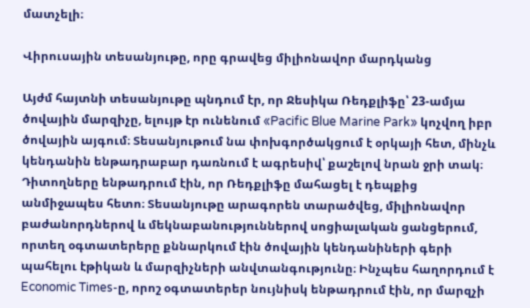մատչելի։

Վիրուսային տեսանյութը, որը գրավեց միլիոնավոր մարդկանց

Այժմ հայտնի տեսանյութը պնդում էր, որ Ջեսիկա Ռեդքլիֆը՝ 23-ամյա ծովային մարզիչը, ելույթ էր ունենում «Pacific Blue Marine Park» կոչվող իբր ծովային այգում։ Տեսանյութում նա փոխգործակցում է օրկայի հետ, մինչև կենդանին ենթադրաբար դառնում է ագրեսիվ՝ քաշելով նրան ջրի տակ։ Դիտողները ենթադրում էին, որ Ռեդքլիֆը մահացել է դեպքից անմիջապես հետո։ Տեսանյութը արագորեն տարածվեց, միլիոնավոր բաժանորդներով և մեկնաբանություններով սոցիալական ցանցերում, որտեղ օգտատերերը քննարկում էին ծովային կենդանիների գերի պահելու էթիկան և մարզիչների անվտանգությունը։ Ինչպես հաղորդում է Economic Times-ը, որոշ օգտատերեր նույնիսկ ենթադրում էին, որ մարզչի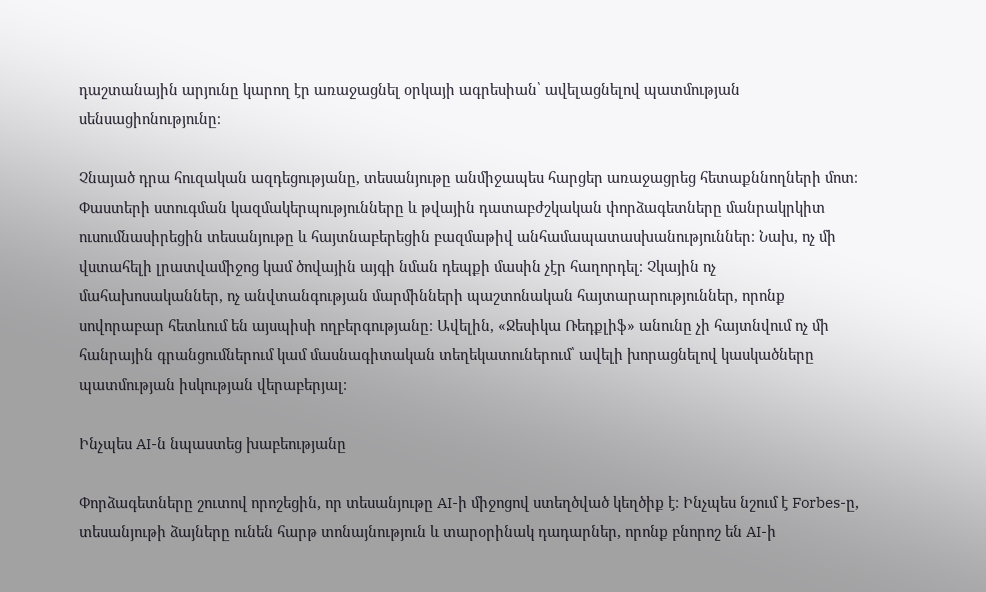դաշտանային արյունը կարող էր առաջացնել օրկայի ագրեսիան՝ ավելացնելով պատմության սենսացիոնությունը։

Չնայած դրա հուզական ազդեցությանը, տեսանյութը անմիջապես հարցեր առաջացրեց հետաքննողների մոտ։ Փաստերի ստուգման կազմակերպությունները և թվային դատաբժշկական փորձագետները մանրակրկիտ ուսումնասիրեցին տեսանյութը և հայտնաբերեցին բազմաթիվ անհամապատասխանություններ։ Նախ, ոչ մի վստահելի լրատվամիջոց կամ ծովային այգի նման դեպքի մասին չէր հաղորդել։ Չկային ոչ մահախոսականներ, ոչ անվտանգության մարմինների պաշտոնական հայտարարություններ, որոնք սովորաբար հետևում են այսպիսի ողբերգությանը։ Ավելին, «Ջեսիկա Ռեդքլիֆ» անունը չի հայտնվում ոչ մի հանրային գրանցումներում կամ մասնագիտական տեղեկատուներում՝ ավելի խորացնելով կասկածները պատմության իսկության վերաբերյալ։

Ինչպես AI-ն նպաստեց խաբեությանը

Փորձագետները շուտով որոշեցին, որ տեսանյութը AI-ի միջոցով ստեղծված կեղծիք է։ Ինչպես նշում է Forbes-ը, տեսանյութի ձայները ունեն հարթ տոնայնություն և տարօրինակ դադարներ, որոնք բնորոշ են AI-ի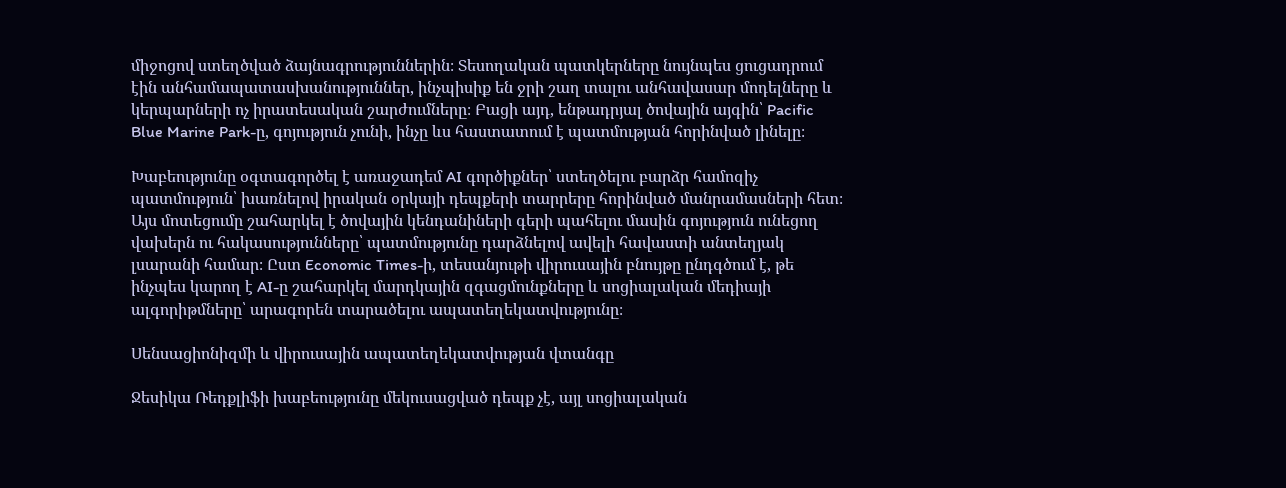միջոցով ստեղծված ձայնագրություններին։ Տեսողական պատկերները նույնպես ցուցադրում էին անհամապատասխանություններ, ինչպիսիք են ջրի շաղ տալու անհավասար մոդելները և կերպարների ոչ իրատեսական շարժումները։ Բացի այդ, ենթադրյալ ծովային այգին՝ Pacific Blue Marine Park-ը, գոյություն չունի, ինչը ևս հաստատում է պատմության հորինված լինելը։

Խաբեությունը օգտագործել է առաջադեմ AI գործիքներ՝ ստեղծելու բարձր համոզիչ պատմություն՝ խառնելով իրական օրկայի դեպքերի տարրերը հորինված մանրամասների հետ։ Այս մոտեցումը շահարկել է ծովային կենդանիների գերի պահելու մասին գոյություն ունեցող վախերն ու հակասությունները՝ պատմությունը դարձնելով ավելի հավաստի անտեղյակ լսարանի համար։ Ըստ Economic Times-ի, տեսանյութի վիրուսային բնույթը ընդգծում է, թե ինչպես կարող է AI-ը շահարկել մարդկային զգացմունքները և սոցիալական մեդիայի ալգորիթմները՝ արագորեն տարածելու ապատեղեկատվությունը։

Սենսացիոնիզմի և վիրուսային ապատեղեկատվության վտանգը

Ջեսիկա Ռեդքլիֆի խաբեությունը մեկուսացված դեպք չէ, այլ սոցիալական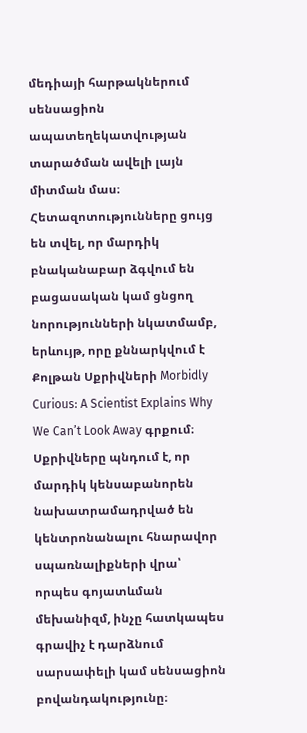մեդիայի հարթակներում սենսացիոն ապատեղեկատվության տարածման ավելի լայն միտման մաս։ Հետազոտությունները ցույց են տվել, որ մարդիկ բնականաբար ձգվում են բացասական կամ ցնցող նորությունների նկատմամբ, երևույթ, որը քննարկվում է Քոլթան Սքրիվների Morbidly Curious: A Scientist Explains Why We Can’t Look Away գրքում։ Սքրիվները պնդում է, որ մարդիկ կենսաբանորեն նախատրամադրված են կենտրոնանալու հնարավոր սպառնալիքների վրա՝ որպես գոյատևման մեխանիզմ, ինչը հատկապես գրավիչ է դարձնում սարսափելի կամ սենսացիոն բովանդակությունը։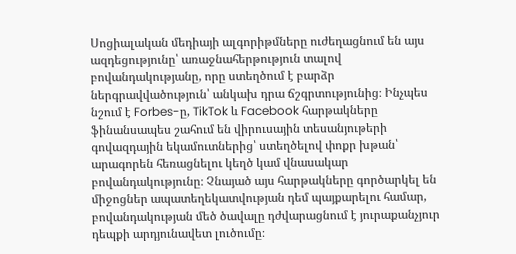Սոցիալական մեդիայի ալգորիթմները ուժեղացնում են այս ազդեցությունը՝ առաջնահերթություն տալով բովանդակությանը, որը ստեղծում է բարձր ներգրավվածություն՝ անկախ դրա ճշգրտությունից։ Ինչպես նշում է Forbes-ը, TikTok և Facebook հարթակները ֆինանսապես շահում են վիրուսային տեսանյութերի գովազդային եկամուտներից՝ ստեղծելով փոքր խթան՝ արագորեն հեռացնելու կեղծ կամ վնասակար բովանդակությունը։ Չնայած այս հարթակները գործարկել են միջոցներ ապատեղեկատվության դեմ պայքարելու համար, բովանդակության մեծ ծավալը դժվարացնում է յուրաքանչյուր դեպքի արդյունավետ լուծումը։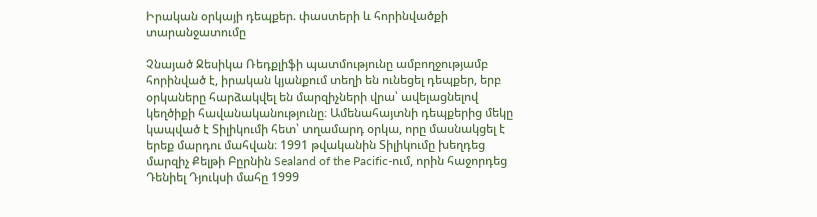Իրական օրկայի դեպքեր. փաստերի և հորինվածքի տարանջատումը

Չնայած Ջեսիկա Ռեդքլիֆի պատմությունը ամբողջությամբ հորինված է, իրական կյանքում տեղի են ունեցել դեպքեր, երբ օրկաները հարձակվել են մարզիչների վրա՝ ավելացնելով կեղծիքի հավանականությունը։ Ամենահայտնի դեպքերից մեկը կապված է Տիլիկումի հետ՝ տղամարդ օրկա, որը մասնակցել է երեք մարդու մահվան։ 1991 թվականին Տիլիկումը խեղդեց մարզիչ Քելթի Բըրնին Sealand of the Pacific-ում, որին հաջորդեց Դենիել Դյուկսի մահը 1999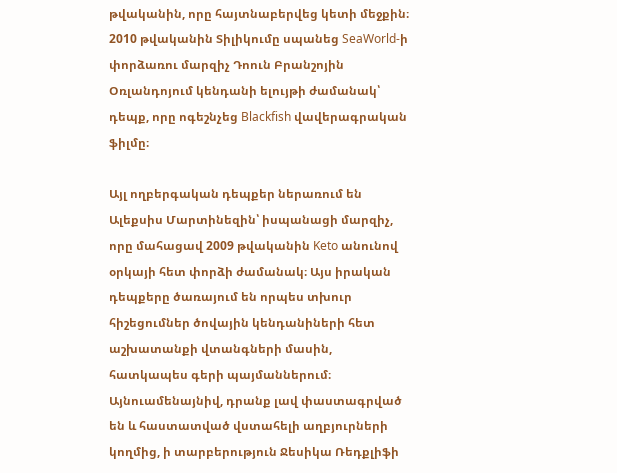թվականին, որը հայտնաբերվեց կետի մեջքին։ 2010 թվականին Տիլիկումը սպանեց SeaWorld-ի փորձառու մարզիչ Դոուն Բրանշոյին Օռլանդոյում կենդանի ելույթի ժամանակ՝ դեպք, որը ոգեշնչեց Blackfish վավերագրական ֆիլմը։

Այլ ողբերգական դեպքեր ներառում են Ալեքսիս Մարտինեզին՝ իսպանացի մարզիչ, որը մահացավ 2009 թվականին Keto անունով օրկայի հետ փորձի ժամանակ։ Այս իրական դեպքերը ծառայում են որպես տխուր հիշեցումներ ծովային կենդանիների հետ աշխատանքի վտանգների մասին, հատկապես գերի պայմաններում։ Այնուամենայնիվ, դրանք լավ փաստագրված են և հաստատված վստահելի աղբյուրների կողմից, ի տարբերություն Ջեսիկա Ռեդքլիֆի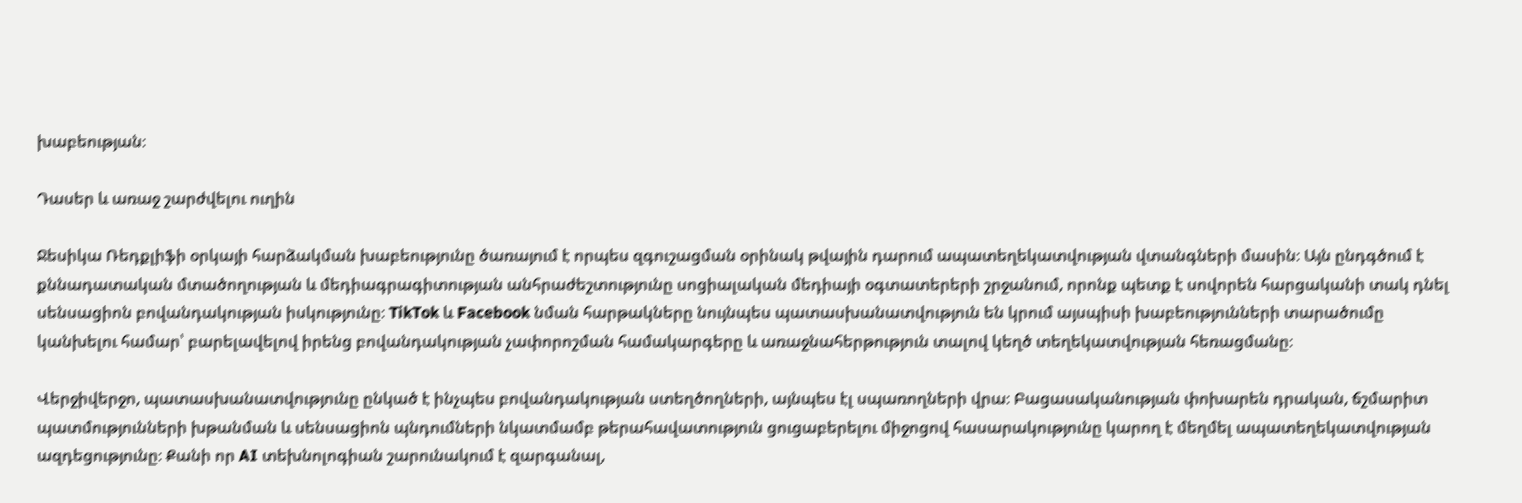խաբեության։

Դասեր և առաջ շարժվելու ուղին

Ջեսիկա Ռեդքլիֆի օրկայի հարձակման խաբեությունը ծառայում է որպես զգուշացման օրինակ թվային դարում ապատեղեկատվության վտանգների մասին։ Այն ընդգծում է քննադատական մտածողության և մեդիագրագիտության անհրաժեշտությունը սոցիալական մեդիայի օգտատերերի շրջանում, որոնք պետք է սովորեն հարցականի տակ դնել սենսացիոն բովանդակության իսկությունը։ TikTok և Facebook նման հարթակները նույնպես պատասխանատվություն են կրում այսպիսի խաբեությունների տարածումը կանխելու համար՝ բարելավելով իրենց բովանդակության չափորոշման համակարգերը և առաջնահերթություն տալով կեղծ տեղեկատվության հեռացմանը։

Վերջիվերջո, պատասխանատվությունը ընկած է ինչպես բովանդակության ստեղծողների, այնպես էլ սպառողների վրա։ Բացասականության փոխարեն դրական, ճշմարիտ պատմությունների խթանման և սենսացիոն պնդումների նկատմամբ թերահավատություն ցուցաբերելու միջոցով հասարակությունը կարող է մեղմել ապատեղեկատվության ազդեցությունը։ Քանի որ AI տեխնոլոգիան շարունակում է զարգանալ,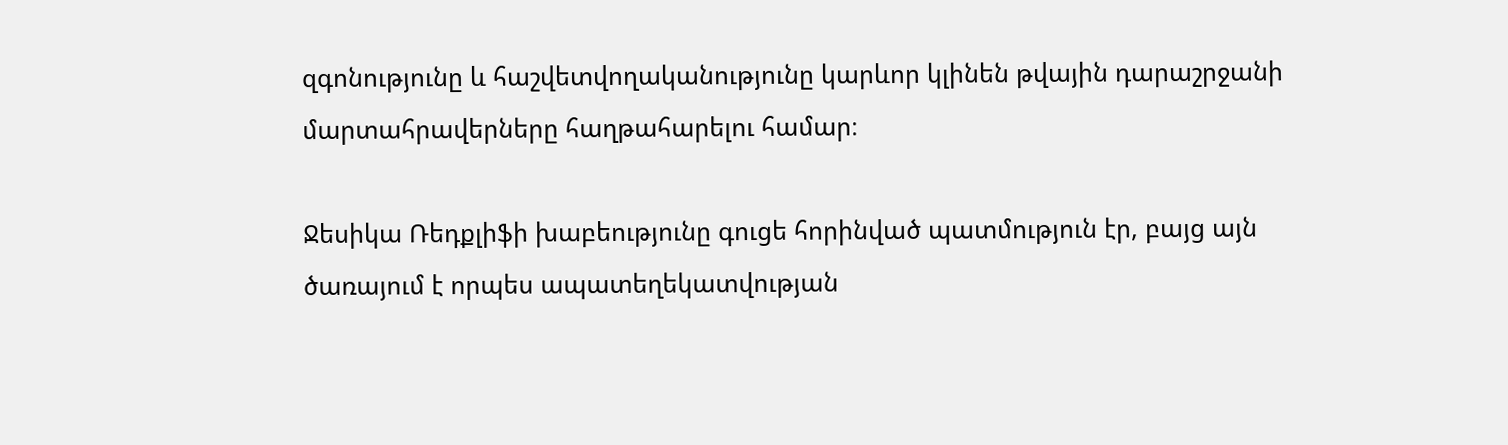զգոնությունը և հաշվետվողականությունը կարևոր կլինեն թվային դարաշրջանի մարտահրավերները հաղթահարելու համար։

Ջեսիկա Ռեդքլիֆի խաբեությունը գուցե հորինված պատմություն էր, բայց այն ծառայում է որպես ապատեղեկատվության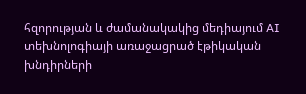հզորության և ժամանակակից մեդիայում AI տեխնոլոգիայի առաջացրած էթիկական խնդիրների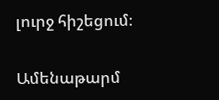լուրջ հիշեցում։

Ամենաթարմ